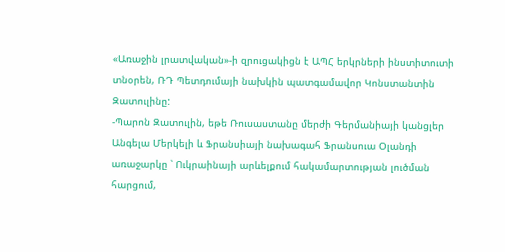«Առաջին լրատվական»-ի զրուցակիցն է ԱՊՀ երկրների ինստիտուտի տնօրեն, ՌԴ Պետդումայի նախկին պատգամավոր Կոնստանտին Զատուլինը:
-Պարոն Զատուլին, եթե Ռուսաստանը մերժի Գերմանիայի կանցլեր Անգելա Մերկելի և Ֆրանսիայի նախագահ Ֆրանսուա Օլանդի առաջարկը ՝ Ուկրաինայի արևելքում հակամարտության լուծման հարցում,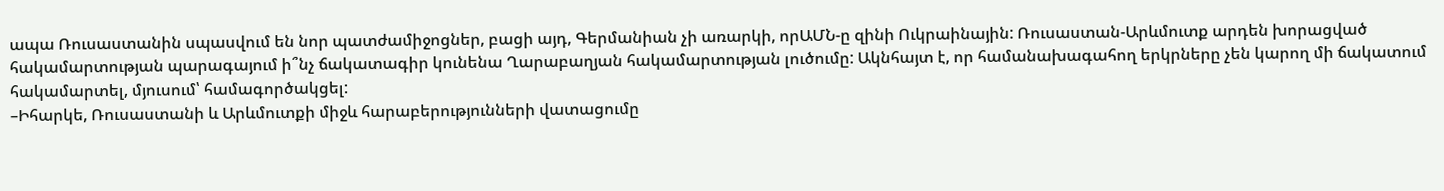ապա Ռուսաստանին սպասվում են նոր պատժամիջոցներ, բացի այդ, Գերմանիան չի առարկի, որԱՄՆ-ը զինի Ուկրաինային: Ռուսաստան-Արևմուտք արդեն խորացված հակամարտության պարագայում ի՞նչ ճակատագիր կունենա Ղարաբաղյան հակամարտության լուծումը: Ակնհայտ է, որ համանախագահող երկրները չեն կարող մի ճակատում հակամարտել, մյուսում՝ համագործակցել:
–Իհարկե, Ռուսաստանի և Արևմուտքի միջև հարաբերությունների վատացումը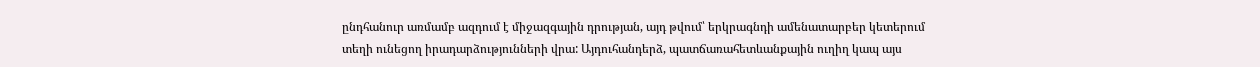ընդհանուր առմամբ ազդում է միջազգային դրության, այդ թվում՝ երկրագնդի ամենատարբեր կետերում տեղի ունեցող իրադարձությունների վրա: Այդուհանդերձ, պատճառահետևանքային ուղիղ կապ այս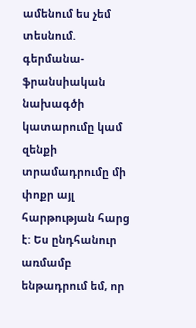ամենում ես չեմ տեսնում. գերմանա-ֆրանսիական նախագծի կատարումը կամ զենքի տրամադրումը մի փոքր այլ հարթության հարց է: Ես ընդհանուր առմամբ ենթադրում եմ, որ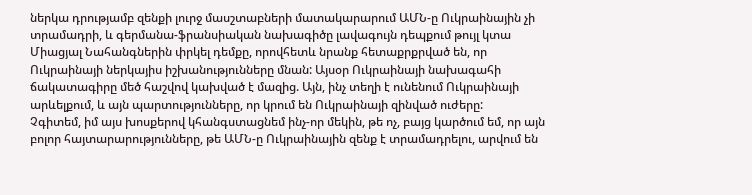ներկա դրությամբ զենքի լուրջ մասշտաբների մատակարարում ԱՄՆ-ը Ուկրաինային չի տրամադրի, և գերմանա-ֆրանսիական նախագիծը լավագույն դեպքում թույլ կտա Միացյալ Նահանգներին փրկել դեմքը, որովհետև նրանք հետաքրքրված են, որ Ուկրաինայի ներկայիս իշխանությունները մնան: Այսօր Ուկրաինայի նախագահի ճակատագիրը մեծ հաշվով կախված է մազից. Այն, ինչ տեղի է ունենում Ուկրաինայի արևելքում, և այն պարտությունները, որ կրում են Ուկրաինայի զինված ուժերը:
Չգիտեմ, իմ այս խոսքերով կհանգստացնեմ ինչ-որ մեկին, թե ոչ, բայց կարծում եմ, որ այն բոլոր հայտարարությունները, թե ԱՄՆ-ը Ուկրաինային զենք է տրամադրելու, արվում են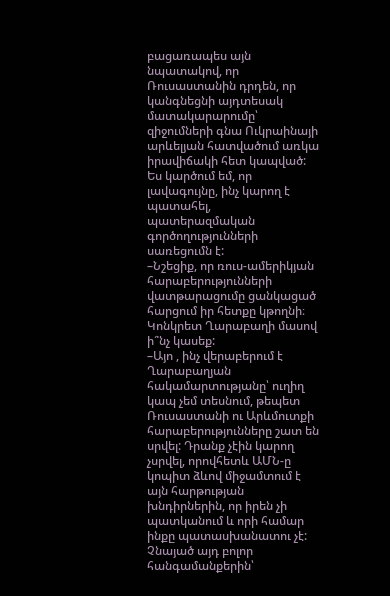բացառապես այն նպատակով, որ Ռուսաստանին դրդեն, որ կանգնեցնի այդտեսակ մատակարարումը՝ զիջումների գնա Ուկրաինայի արևելյան հատվածում առկա իրավիճակի հետ կապված: Ես կարծում եմ, որ լավագույնը, ինչ կարող է պատահել, պատերազմական գործողությունների սառեցումն է:
–Նշեցիք, որ ռուս-ամերիկյան հարաբերությունների վատթարացումը ցանկացած հարցում իր հետքը կթողնի։ Կոնկրետ Ղարաբաղի մասով ի՞նչ կասեք:
–Այո , ինչ վերաբերում է Ղարաբաղյան հակամարտությանը՝ ուղիղ կապ չեմ տեսնում, թեպետ Ռուսաստանի ու Արևմուտքի հարաբերությունները շատ են սրվել: Դրանք չէին կարող չսրվել, որովհետև ԱՄՆ-ը կոպիտ ձևով միջամտում է այն հարթության խնդիրներին, որ իրեն չի պատկանում և որի համար ինքը պատասխանատու չէ: Չնայած այդ բոլոր հանգամանքերին՝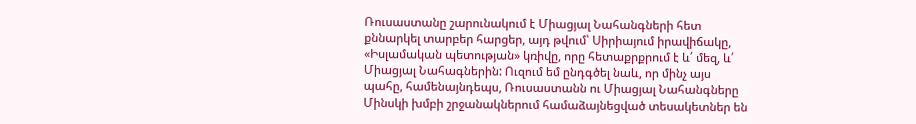Ռուսաստանը շարունակում է Միացյալ Նահանգների հետ քննարկել տարբեր հարցեր, այդ թվում՝ Սիրիայում իրավիճակը, «Իսլամական պետության» կռիվը, որը հետաքրքրում է և՛ մեզ, և՛ Միացյալ Նահագներին: Ուզում եմ ընդգծել նաև, որ մինչ այս պահը, համենայնդեպս, Ռուսաստանն ու Միացյալ Նահանգները Մինսկի խմբի շրջանակներում համաձայնեցված տեսակետներ են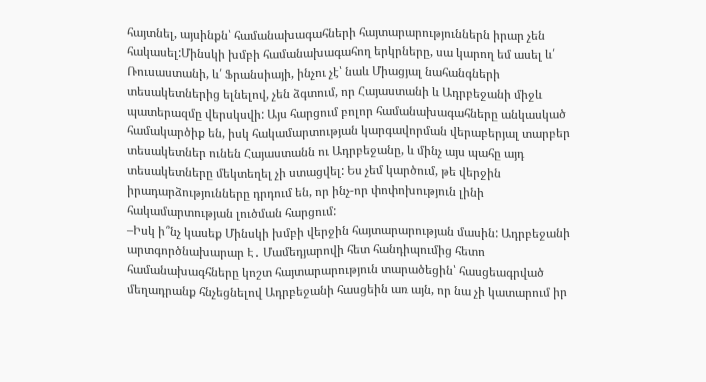հայտնել, այսինքն՝ համանախագահների հայտարարություններն իրար չեն հակասել:Մինսկի խմբի համանախագահող երկրները, սա կարող եմ ասել և՛ Ռուսաստանի, և՛ Ֆրանսիայի, ինչու չէ՝ նաև Միացյալ նահանգների տեսակետներից ելնելով, չեն ձգտում, որ Հայաստանի և Ադրբեջանի միջև պատերազմը վերսկսվի: Այս հարցում բոլոր համանախագահները անկասկած համակարծիք են, իսկ հակամարտության կարգավորման վերաբերյալ տարբեր տեսակետներ ունեն Հայաստանն ու Ադրբեջանը, և մինչ այս պահը այդ տեսակետները մեկտեղել չի ստացվել: Ես չեմ կարծում, թե վերջին իրադարձությունները դրդում են, որ ինչ-որ փոփոխություն լինի հակամարտության լուծման հարցում:
–Իսկ ի՞նչ կասեք Մինսկի խմբի վերջին հայտարարության մասին: Ադրբեջանի արտգործնախարար Է․ Մամեդյարովի հետ հանդիպումից հետո համանախագհները կոշտ հայտարարություն տարածեցին՝ հասցեագրված մեղադրանք հնչեցնելով Ադրբեջանի հասցեին առ այն, որ նա չի կատարում իր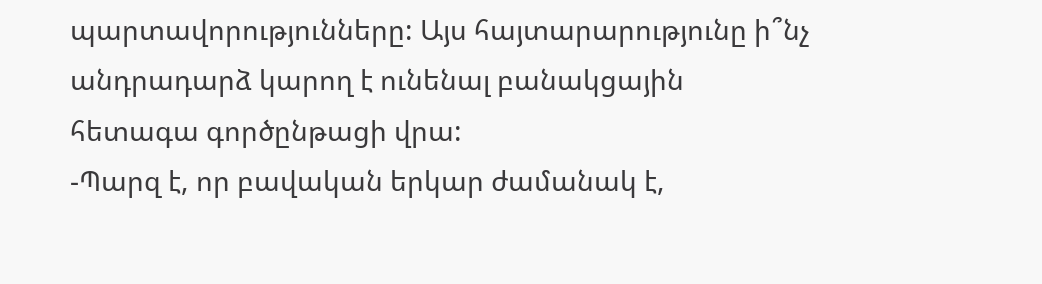պարտավորությունները: Այս հայտարարությունը ի՞նչ անդրադարձ կարող է ունենալ բանակցային հետագա գործընթացի վրա:
-Պարզ է, որ բավական երկար ժամանակ է,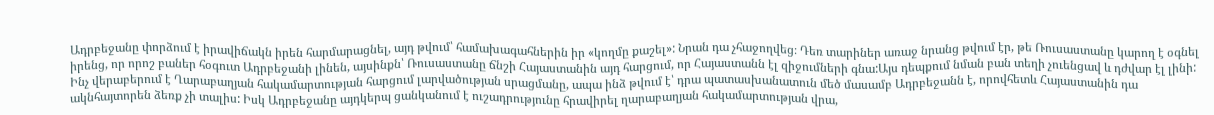Ադրբեջանը փորձում է իրավիճակն իրեն հարմարացնել, այդ թվում՝ համախագահներին իր «կողմը քաշել»: Նրան դա չհաջողվեց։ Դեռ տարիներ առաջ նրանց թվում էր, թե Ռուսաստանը կարող է օգնել իրենց, որ որոշ բաներ հօգուտ Ադրբեջանի լինեն, այսինքն՝ Ռուսաստանը ճնշի Հայաստանին այդ հարցում, որ Հայաստանն էլ զիջումների գնա:Այս դեպքում նման բան տեղի չուենցավ և դժվար էլ լինի: Ինչ վերաբերում է Ղարաբաղյան հակամարտության հարցում լարվածության սրացմանը, ապա ինձ թվում է՝ դրա պատասխանատուն մեծ մասամբ Ադրբեջանն է, որովհետև Հայաստանին դա ակնհայտորեն ձեռք չի տալիս: Իսկ Ադրբեջանը այդկերպ ցանկանում է ուշադրությունը հրավիրել ղարաբաղյան հակամարտության վրա,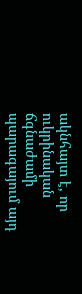ակնհայտ է, որ ուկրինական ճգնաժամի պարագայում այդ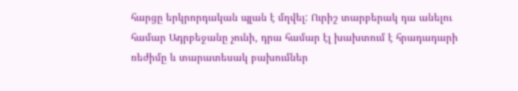հարցը երկրորդական պլան է մղվել: Ուրիշ տարբերակ դա անելու համար Ադրբեջանը չունի, դրա համար էլ խախտում է հրադադարի ռեժիմը և տարատեսակ բախումներ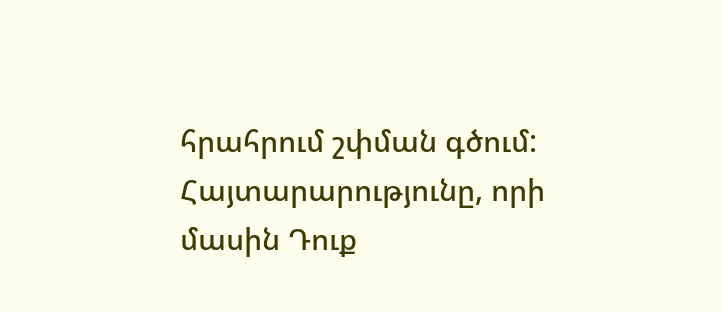հրահրում շփման գծում: Հայտարարությունը, որի մասին Դուք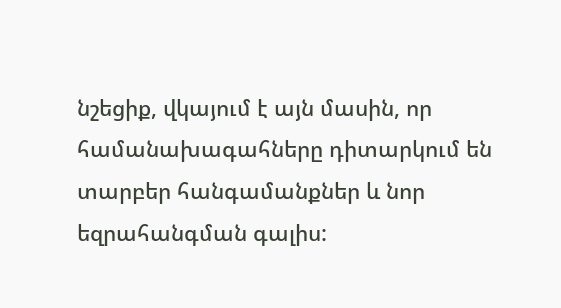նշեցիք, վկայում է այն մասին, որ համանախագահները դիտարկում են տարբեր հանգամանքներ և նոր եզրահանգման գալիս: